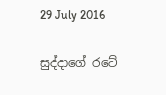29 July 2016

සුද්දාගේ රටේ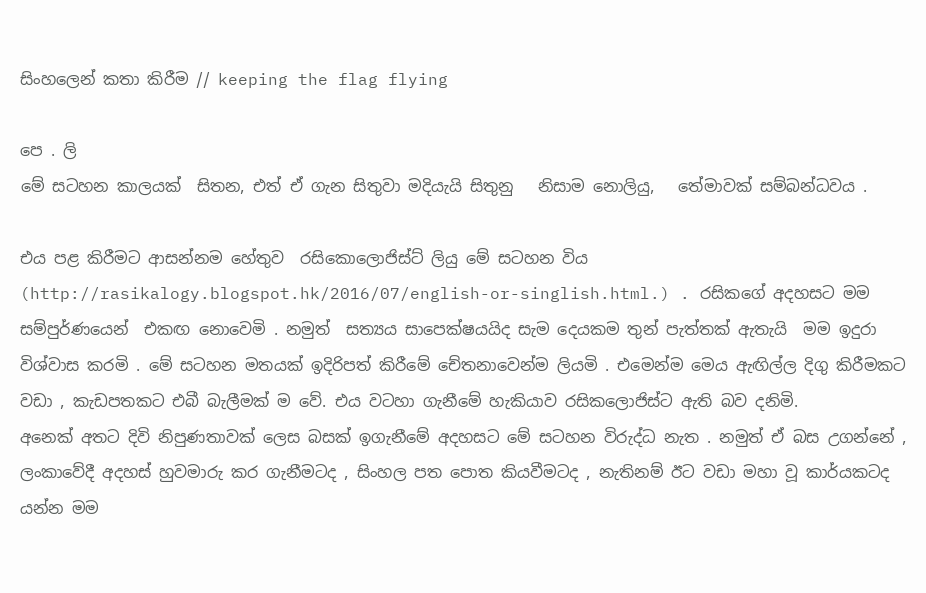සිංහලෙන් කතා කිරීම // keeping the flag flying

පෙ . ලි
මේ සටහන කාලයක්  සිතන, එත් ඒ ගැන සිතුවා මදියැයි සිතුනු   නිසාම නොලියු,   තේමාවක් සම්බන්ධවය .

එය පළ කිරීමට ආසන්නම හේතුව  රසිකොලොජිස්ට් ලියු මේ සටහන විය  (http://rasikalogy.blogspot.hk/2016/07/english-or-singlish.html.) . රසිකගේ අදහසට මම සම්පුර්ණයෙන්  එකඟ නොවෙමි . නමුත්  සත්‍යය සාපෙක්ෂයයිද සැම දෙයකම තුන් පැත්තක් ඇතැයි  මම ඉදුරා විශ්වාස කරමි . මේ සටහන මතයක් ඉදිරිපත් කිරීමේ චේතනාවෙන්ම ලියමි . එමෙන්ම මෙය ඇඟිල්ල දිගු කිරීමකට වඩා , කැඩපතකට එබී බැලීමක් ම වේ. එය වටහා ගැනීමේ හැකියාව රසිකලොජිස්ට ඇති බව දනිමි.
අනෙක් අතට දිවි නිපුණතාවක් ලෙස බසක් ඉගැනීමේ අදහසට මේ සටහන විරුද්ධ නැත . නමුත් ඒ බස උගන්නේ , ලංකාවේදී අදහස් හුවමාරු කර ගැනීමටද , සිංහල පත පොත කියවීමටද , නැතිනම් ඊට වඩා මහා වූ කාර්යකටද යන්න මම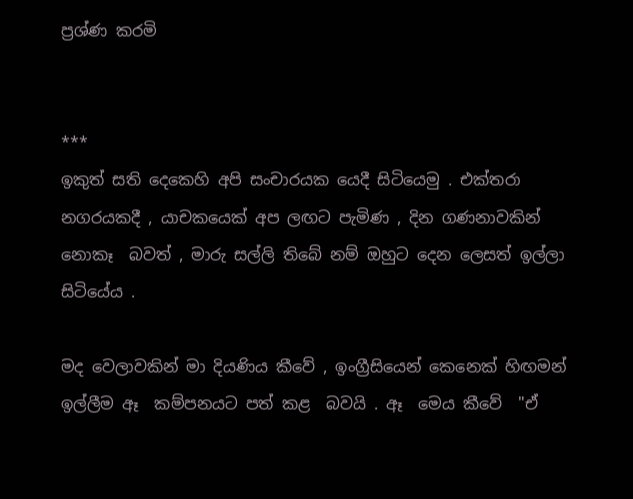ප්‍රශ්ණ කරමි


***
ඉකුත් සති දෙකෙහි අපි සංචාරයක යෙදී සිටියෙමු . එක්තරා නගරයකදී , යාචකයෙක් අප ලඟට පැමිණ , දින ගණනාවකින් නොකෑ  බවත් , මාරු සල්ලි තිබේ නම් ඔහුට දෙන ලෙසත් ඉල්ලා සිටියේය .

මද වෙලාවකින් මා දියණිය කීවේ , ඉංග්‍රීසියෙන් කෙනෙක් හිඟමන් ඉල්ලීම ඈ  කම්පනයට පත් කළ  බවයි . ඈ  මෙය කීවේ  "ඒ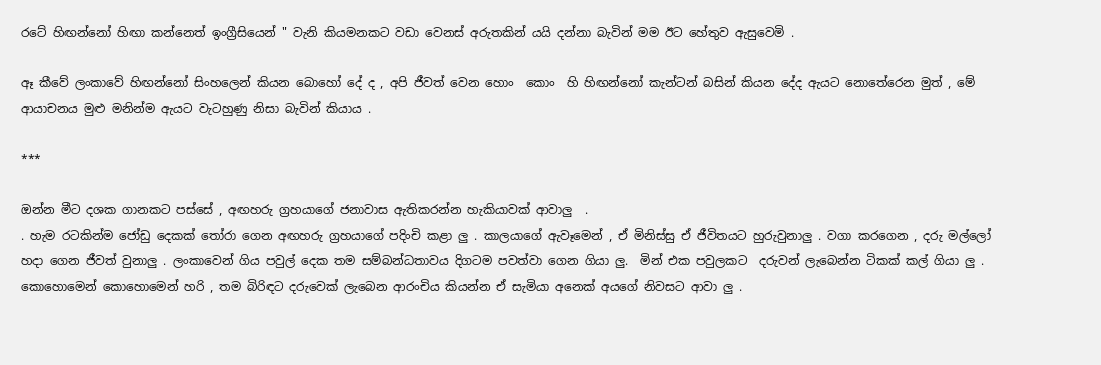රටේ හිඟන්නෝ හිඟා කන්නෙත් ඉංග්‍රීසියෙන් " වැනි කියමනකට වඩා වෙනස් අරුතකින් යයි දන්නා බැවින් මම ඊට හේතුව ඇසුවෙමි .

ඈ කීවේ ලංකාවේ හිඟන්නෝ සිංහලෙන් කියන බොහෝ දේ ද , අපි ජීවත් වෙන හොං  කොං  හි හිඟන්නෝ කැන්ටන් බසින් කියන දේද ඇයට නොතේරෙන මුත් , මේ ආයාචනය මුළු මනින්ම ඇයට වැටහුණු නිසා බැවින් කියාය .

***

ඔන්න මීට දශක ගානකට පස්සේ , අඟහරු ග්‍රහයාගේ ජනාවාස ඇතිකරන්න හැකියාවක් ආවාලු  .
. හැම රටකින්ම ජෝඩු දෙකක් තෝරා ගෙන අඟහරු ග්‍රහයාගේ පදිංචි කළා ලු . කාලයාගේ ඇවෑමෙන් , ඒ මිනිස්සු ඒ ජීවිතයට හුරුවුනාලු . වගා කරගෙන , දරු මල්ලෝ හදා ගෙන ජීවත් වුනාලු . ලංකාවෙන් ගිය පවුල් දෙක තම සම්බන්ධතාවය දිගටම පවත්වා ගෙන ගියා ලු.  මින් එක පවුලකට  දරුවන් ලැබෙන්න ටිකක් කල් ගියා ලු . කොහොමෙන් කොහොමෙන් හරි , තම බිරිඳට දරුවෙක් ලැබෙන ආරංචිය කියන්න ඒ සැමියා අනෙක් අයගේ නිවසට ආවා ලු .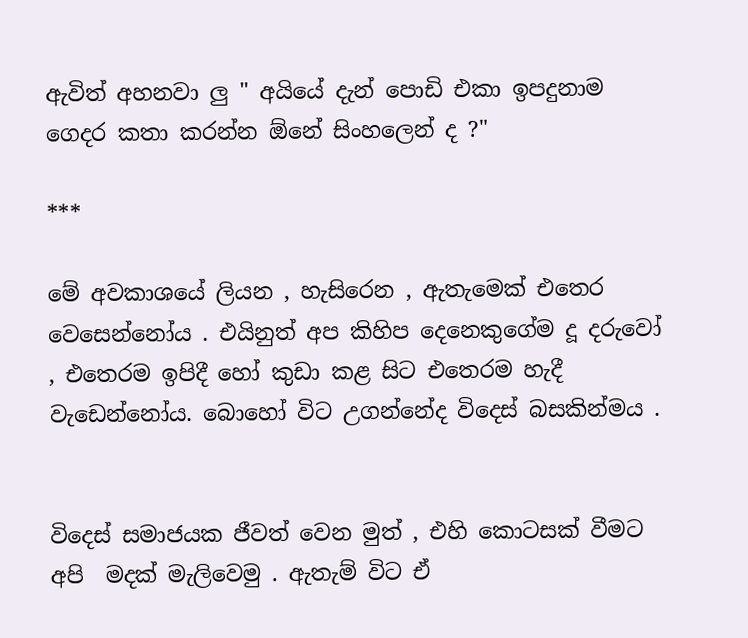ඇවිත් අහනවා ලු " අයියේ දැන් පොඩි එකා ඉපදුනාම ගෙදර කතා කරන්න ඕනේ සිංහලෙන් ද ?"

***

මේ අවකාශයේ ලියන , හැසිරෙන , ඇතැමෙක් එතෙර වෙසෙන්නෝය . එයිනුත් අප කිහිප දෙනෙකුගේම දූ දරුවෝ , එතෙරම ඉපිදී හෝ කුඩා කළ සිට එතෙරම හැදී වැඩෙන්නෝය. බොහෝ විට උගන්නේද විදෙස් බසකින්මය .


විදෙස් සමාජයක ජීවත් වෙන මුත් , එහි කොටසක් වීමට අපි  මදක් මැලිවෙමු . ඇතැම් විට ඒ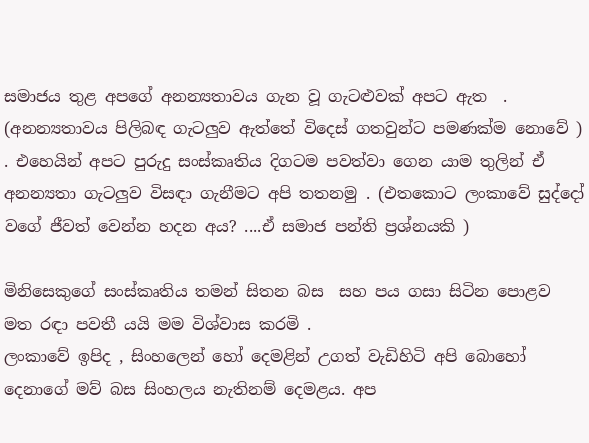සමාජය තුළ අපගේ අනන්‍යතාවය ගැන වූ ගැටළුවක් අපට ඇත  . (අනන්‍යතාවය පිලිබඳ ගැටලුව ඇත්තේ විදෙස් ගතවුන්ට පමණක්ම නොවේ ) . එහෙයින් අපට පුරුදු සංස්කෘතිය දිගටම පවත්වා ගෙන යාම තුලින් ඒ අනන්‍යතා ගැටලුව විසඳා ගැනීමට අපි තතනමු . (එතකොට ලංකාවේ සුද්දෝ වගේ ජීවත් වෙන්න හදන අය? ....ඒ සමාජ පන්ති ප්‍රශ්නයකි )

මිනිසෙකුගේ සංස්කෘතිය තමන් සිතන බස  සහ පය ගසා සිටින පොළව මත රඳා පවතී යයි මම විශ්වාස කරමි .
ලංකාවේ ඉපිද , සිංහලෙන් හෝ දෙමළින් උගත් වැඩිහිටි අපි බොහෝ දෙනාගේ මව් බස සිංහලය නැතිනම් දෙමළය. අප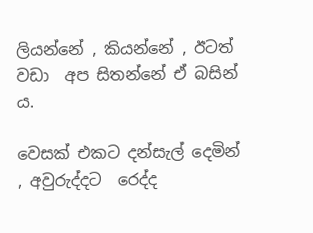ලියන්නේ , කියන්නේ , ඊටත් වඩා  අප සිතන්නේ ඒ බසින් ය.

වෙසක් එකට දන්සැල් දෙමින් , අවුරුද්දට  රෙද්ද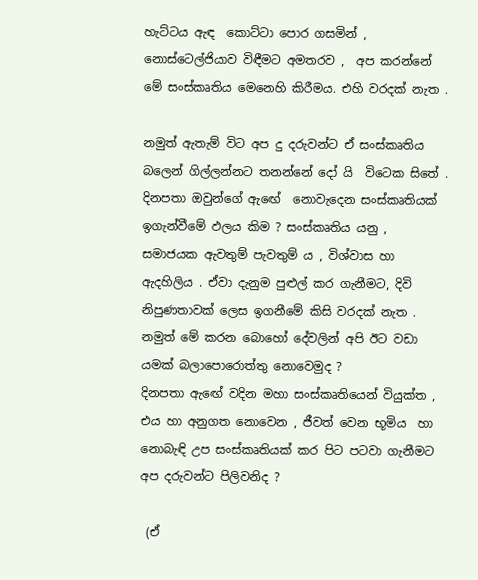හැට්ටය ඇඳ  කොට්ටා පොර ගසමින් , නොස්ටෙල්ජියාව විඳීමට අමතරව ,  අප කරන්නේ මේ සංස්කෘතිය මෙනෙහි කිරීමය. එහි වරදක් නැත .

නමුත් ඇතැම් විට අප දු දරුවන්ට ඒ සංස්කෘතිය බලෙන් ගිල්ලන්නට තනන්නේ දෝ යි  විටෙක සිතේ .  දිනපතා ඔවුන්ගේ ඇඟේ  නොවැදෙන සංස්කෘතියක් ඉගැන්වීමේ ඵලය කිම ? සංස්කෘතිය යනු , සමාජයක ඇවතුම් පැවතුම් ය , විශ්වාස හා ඇදහිලිය . ඒවා දැනුම පුළුල් කර ගැනීමට, දිවි නිපුණතාවක් ලෙස ඉගනීමේ කිසි වරදක් නැත . නමුත් මේ කරන බොහෝ දේවලින් අපි ඊට වඩා යමක් බලාපොරොත්තු නොවෙමුද ?
දිනපතා ඇඟේ වදින මහා සංස්කෘතියෙන් වියුක්ත , එය හා අනුගත නොවෙන , ජීවත් වෙන භූමිය  හා නොබැඳි උප සංස්කෘතියක් කර පිට පටවා ගැනීමට අප දරුවන්ට පිලිවනිද ?

 (ඒ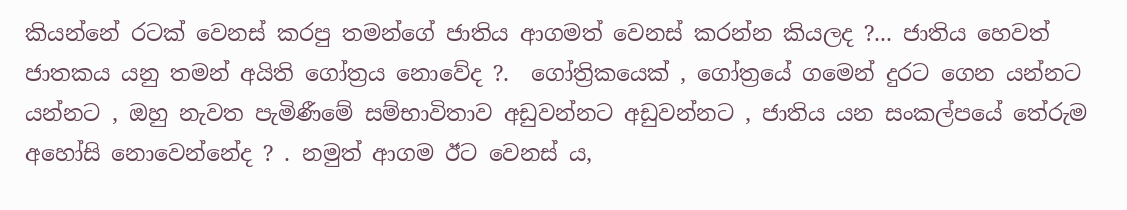කියන්නේ රටක් වෙනස් කරපු තමන්ගේ ජාතිය ආගමත් වෙනස් කරන්න කියලද ?... ජාතිය හෙවත් ජාතකය යනු තමන් අයිති ගෝත්‍රය නොවේද ?.  ගෝත්‍රිකයෙක් , ගෝත්‍රයේ ගමෙන් දුරට ගෙන යන්නට යන්නට , ඔහු නැවත පැමිණීමේ සම්භාවිතාව අඩුවන්නට අඩුවන්නට , ජාතිය යන සංකල්පයේ තේරුම අහෝසි නොවෙන්නේද ? . නමුත් ආගම ඊට වෙනස් ය,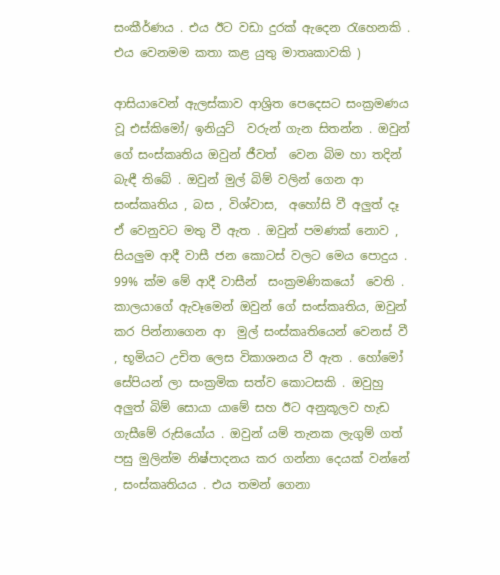සංකීර්ණය . එය ඊට වඩා දුරක් ඇදෙන රැහෙනකි . එය වෙනමම කතා කළ යුතු මාතෘකාවකි )

ආසියාවෙන් ඇලස්කාව ආශ්‍රිත පෙදෙසට සංක්‍රමණය වූ එස්කිමෝ/ ඉනියුට්  වරුන් ගැන සිතන්න . ඔවුන් ගේ සංස්කෘතිය ඔවුන් ජීවත්  වෙන බිම හා තදින් බැඳී තිබේ . ඔවුන් මුල් බිම් වලින් ගෙන ආ  සංස්කෘතිය , බස , විශ්වාස,  අහෝසි වී අලුත් දෑ ඒ වෙනුවට මතු වී ඇත . ඔවුන් පමණක් නොව , සියලුම ආදී වාසී ජන කොටස් වලට මෙය පොදුය . 99% ක්ම මේ ආදී වාසීන්  සංක්‍රමණිකයෝ  වෙති . කාලයාගේ ඇවෑමෙන් ඔවුන් ගේ සංස්කෘතිය, ඔවුන් කර පින්නාගෙන ආ  මුල් සංස්කෘතියෙන් වෙනස් වී , භූමියට උචිත ලෙස විකාශනය වී ඇත . හෝමෝ සේපියන් ලා සංක්‍රමික සත්ව කොටසකි . ඔවුහු අලුත් බිම් සොයා යාමේ සහ ඊට අනුකූලව හැඩ ගැසීමේ රුසියෝය . ඔවුන් යම් තැනක ලැගුම් ගත්  පසු මුලින්ම නිෂ්පාදනය කර ගන්නා දෙයක් වන්නේ , සංස්කෘතියය . එය තමන් ගෙනා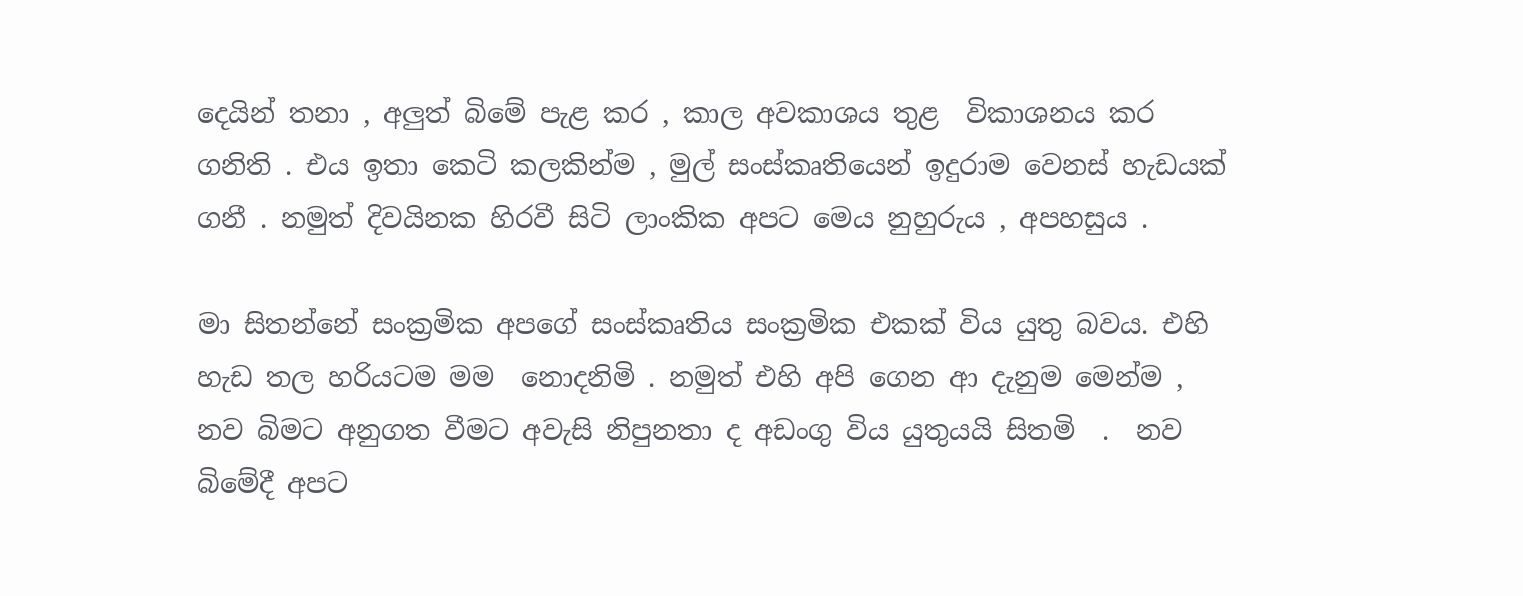දෙයින් තනා , අලුත් බිමේ පැළ කර , කාල අවකාශය තුළ  විකාශනය කර ගනිති . එය ඉතා කෙටි කලකින්ම , මුල් සංස්කෘතියෙන් ඉදුරාම වෙනස් හැඩයක් ගනී . නමුත් දිවයිනක හිරවී සිටි ලාංකික අපට මෙය නුහුරුය , අපහසුය .

මා සිතන්නේ සංක්‍රමික අපගේ සංස්කෘතිය සංක්‍රමික එකක් විය යුතු බවය. එහි හැඩ තල හරියටම මම  නොදනිමි . නමුත් එහි අපි ගෙන ආ දැනුම මෙන්ම , නව බිමට අනුගත වීමට අවැසි නිපුනතා ද අඩංගු විය යුතුයයි සිතමි  .  නව බිමේදී අපට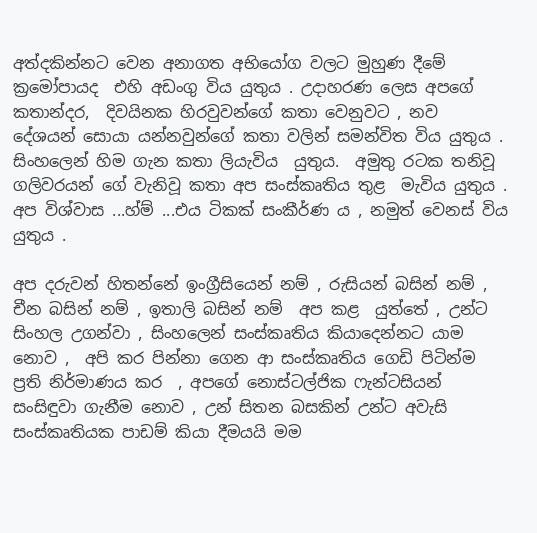අත්දකින්නට වෙන අනාගත අභියෝග වලට මුහුණ දීමේ ක්‍රමෝපායද  එහි අඩංගු විය යුතුය . උදාහරණ ලෙස අපගේ කතාන්දර,  දිවයිනක හිරවුවන්ගේ කතා වෙනුවට , නව දේශයන් සොයා යන්නවුන්ගේ කතා වලින් සමන්විත විය යුතුය . සිංහලෙන් හිම ගැන කතා ලියැවිය  යුතුය.  අමුතු රටක තනිවූ ගලිවරයන් ගේ වැනිවූ කතා අප සංස්කෘතිය තුළ  මැවිය යුතුය . අප විශ්වාස ...හ්ම් ...එය ටිකක් සංකීර්ණ ය , නමුත් වෙනස් විය යුතුය .

අප දරුවන් හිතන්නේ ඉංග්‍රීසියෙන් නම් , රුසියන් බසින් නම් , චීන බසින් නම් , ඉතාලි බසින් නම්  අප කළ  යුත්තේ , උන්ට සිංහල උගන්වා , සිංහලෙන් සංස්කෘතිය කියාදෙන්නට යාම නොව ,  අපි කර පින්නා ගෙන ආ සංස්කෘතිය ගෙඩි පිටින්ම ප්‍රති නිර්මාණය කර  , අපගේ නොස්ටල්ජික ෆැන්ටසියන් සංසිඳුවා ගැනීම නොව , උන් සිතන බසකින් උන්ට අවැසි සංස්කෘතියක පාඩම් කියා දීමයයි මම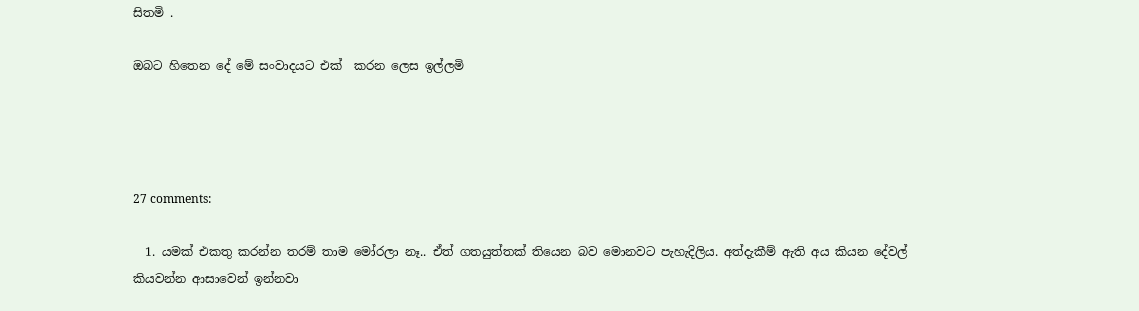සිතමි .

ඔබට හිතෙන දේ මේ සංවාදයට එක්  කරන ලෙස ඉල්ලමි




27 comments:

  1. යමක් එකතු කරන්න තරම් තාම මෝරලා නෑ.. ඒත් ගතයුත්තක් තියෙන බව මොනවට පැහැදිලිය. අත්දැකීම් ඇති අය කියන දේවල් කියවන්න ආසාවෙන් ඉන්නවා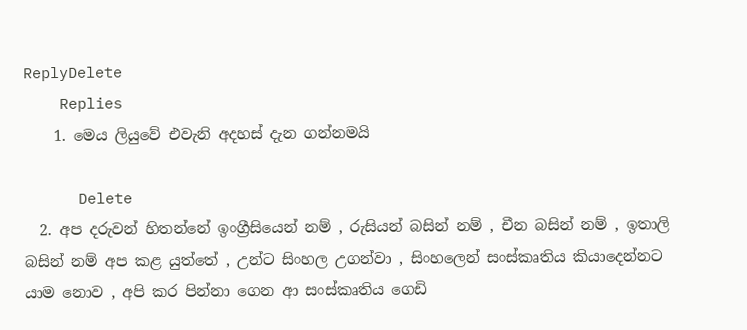ReplyDelete
    Replies
    1. මෙය ලියුවේ එවැනි අදහස් දැන ගන්නමයි

      Delete
  2. අප දරුවන් හිතන්නේ ඉංග්‍රීසියෙන් නම් , රුසියන් බසින් නම් , චීන බසින් නම් , ඉතාලි බසින් නම් අප කළ යුත්තේ , උන්ට සිංහල උගන්වා , සිංහලෙන් සංස්කෘතිය කියාදෙන්නට යාම නොව , අපි කර පින්නා ගෙන ආ සංස්කෘතිය ගෙඩි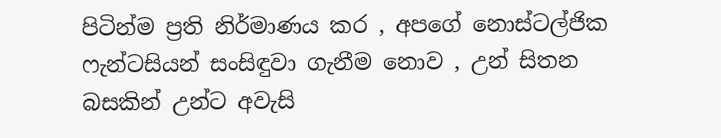පිටින්ම ප්‍රති නිර්මාණය කර , අපගේ නොස්ටල්ජික ෆැන්ටසියන් සංසිඳුවා ගැනීම නොව , උන් සිතන බසකින් උන්ට අවැසි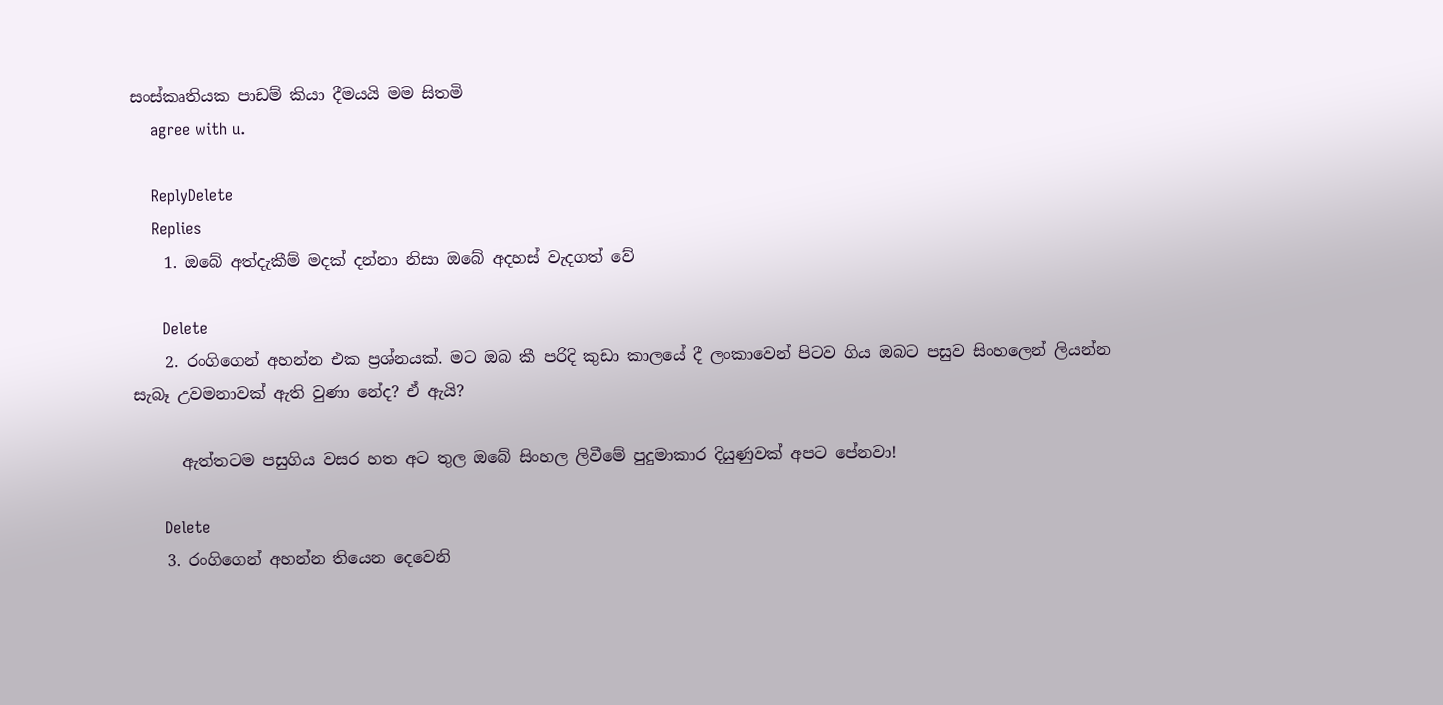සංස්කෘතියක පාඩම් කියා දීමයයි මම සිතමි
    agree with u.

    ReplyDelete
    Replies
    1. ඔබේ අත්දැකීම් මදක් දන්නා නිසා ඔබේ අදහස් වැදගත් වේ

      Delete
    2. රංගිගෙන් අහන්න එක ප්‍රශ්නයක්. මට ඔබ කී පරිදි කුඩා කාලයේ දී ලංකාවෙන් පිටව ගිය ඔබට පසුව සිංහලෙන් ලියන්න සැබෑ උවමනාවක් ඇති වුණා නේද? ඒ ඇයි?

      ඇත්තටම පසුගිය වසර හත අට තුල ඔබේ සිංහල ලිවීමේ පුදුමාකාර දියුණුවක් අපට පේනවා!

      Delete
    3. රංගිගෙන් අහන්න තියෙන දෙවෙනි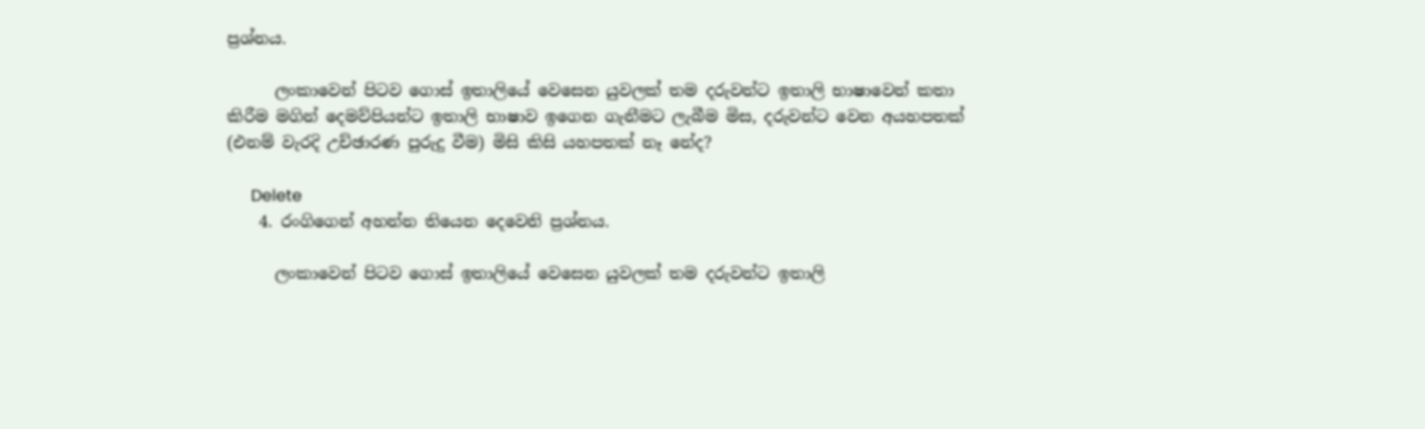ප්‍රශ්නය.

      ලංකාවෙන් පිටව ගොස් ඉතාලියේ වෙසෙන යුවලක් තම දරුවන්ට ඉතාලි භාෂාවෙන් කතා කිරීම මගින් දෙමව්පියන්ට ඉතාලි භාෂාව ඉගෙන ගැනීමට ලැබීම මිස, දරුවන්ට වෙන අයහපතක් (එනම් වැරදි උච්ඡාරණ පුරුදු වීම) මිසි කිසි යහපතක් නෑ නේද?

      Delete
    4. රංගිගෙන් අහන්න තියෙන දෙවෙනි ප්‍රශ්නය.

      ලංකාවෙන් පිටව ගොස් ඉතාලියේ වෙසෙන යුවලක් තම දරුවන්ට ඉතාලි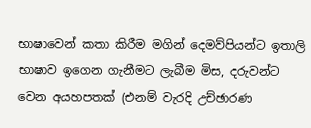භාෂාවෙන් කතා කිරීම මගින් දෙමව්පියන්ට ඉතාලි භාෂාව ඉගෙන ගැනීමට ලැබීම මිස, දරුවන්ට වෙන අයහපතක් (එනම් වැරදි උච්ඡාරණ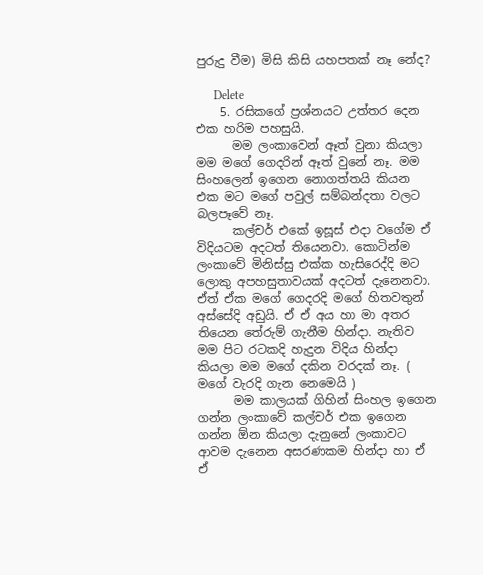පුරුදු වීම) මිසි කිසි යහපතක් නෑ නේද?

      Delete
    5. රසිකගේ ප්‍රශ්නයට උත්තර දෙන එක හරිම පහසුයි.
      මම ලංකාවෙන් ඈත් වුනා කියලා මම මගේ ගෙදරින් ඈත් වුනේ නෑ. මම සිංහලෙන් ඉගෙන නොගත්තයි කියන එක මට මගේ පවුල් සම්බන්දතා වලට බලපෑවේ නෑ.
      කල්චර් එකේ ඉසූස් එදා වගේම ඒ විදියටම අදටත් තියෙනවා. කොටින්ම ලංකාවේ මිනිස්සු එක්ක හැසිරෙද්දි මට ලොකු අපහසුතාවයක් අදටත් දැනෙනවා. ඒත් ඒක මගේ ගෙදරදි මගේ හිතවතුන් අස්සේදි අඩුයි. ඒ ඒ අය හා මා අතර තියෙන තේරුම් ගැනීම හින්දා. නැතිව මම පිට රටකදි හැදුන විදිය හින්දා කියලා මම මගේ දකින වරදක් නෑ. ( මගේ වැරදි ගැන නෙමෙයි )
      මම කාලයක් ගිහින් සිංහල ඉගෙන ගන්න ලංකාවේ කල්චර් එක ඉගෙන ගන්න ඕන කියලා දැනුනේ ලංකාවට ආවම දැනෙන අසරණකම හින්දා හා ඒ ඒ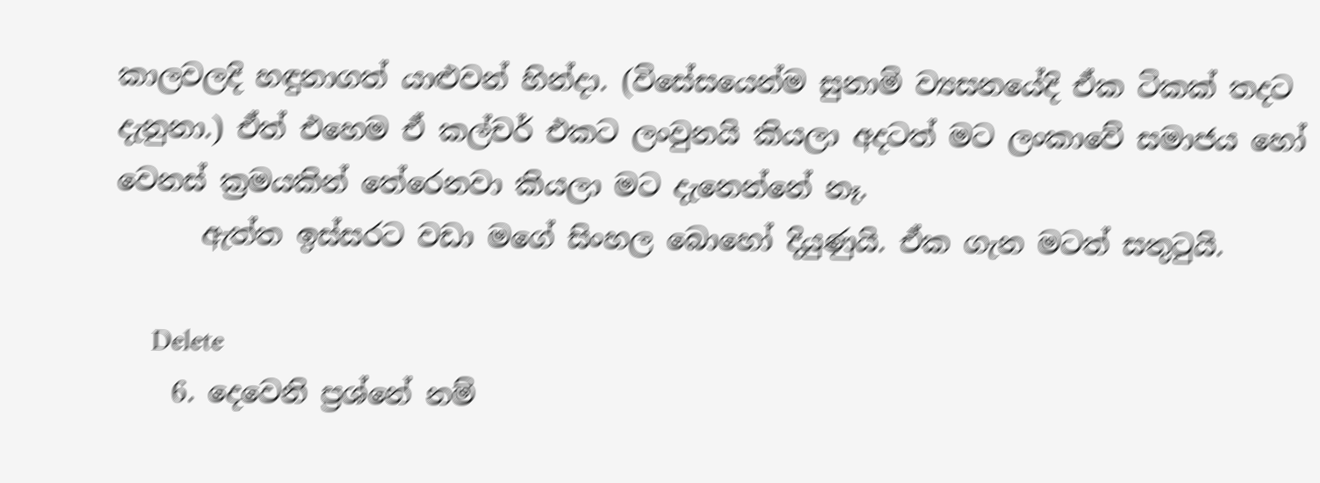කාලවලදි හඳුනාගත් යාළුවන් හින්දා. (විසේසයෙන්ම සුනාමි ව්‍යසනයේදි ඒක ටිකක් තදට දැනුනා.) ඒත් එහෙම ඒ කල්චර් එකට ලංවුනයි කියලා අදටත් මට ලංකාවේ සමාජය හෝ වෙනස් ක්‍රමයකින් තේරෙනවා කියලා මට දැනෙන්නේ නෑ.
      ඇත්ත ඉස්සරට වඩා මගේ සිංහල බොහෝ දියුණුයි. ඒක ගැන මටත් සතුටුයි.

      Delete
    6. දෙවෙනි ප්‍රශ්නේ නම්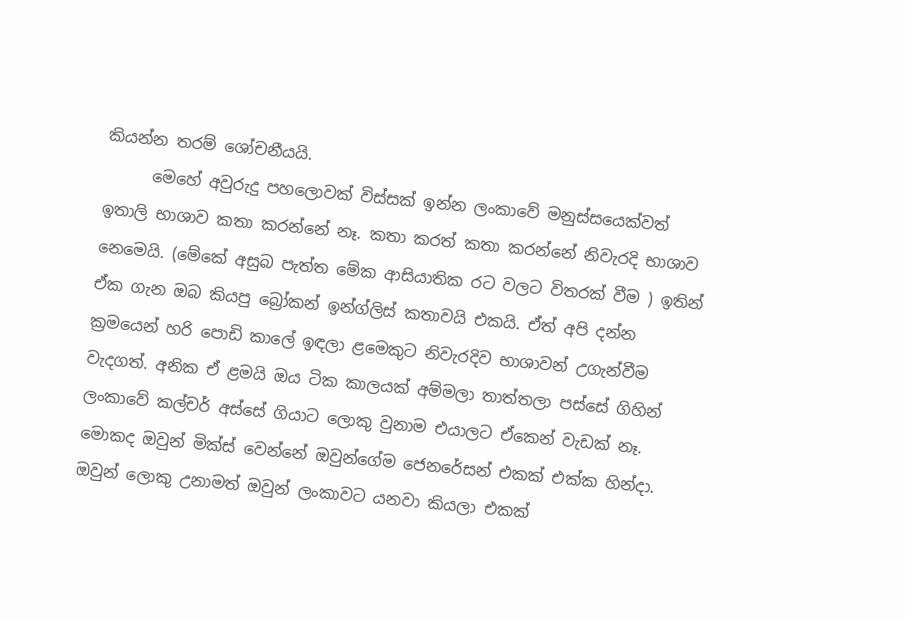කියන්න තරම් ශෝචනීයයි.
      මෙහේ අවුරුදු පහලොවක් විස්සක් ඉන්න ලංකාවේ මනුස්සයෙක්වත් ඉතාලි භාශාව කතා කරන්නේ නෑ. කතා කරත් කතා කරන්නේ නිවැරදි භාශාව නෙමෙයි. (මේකේ අසුබ පැත්ත මේක ආසියාතික රට වලට විතරක් වීම ) ඉතින් ඒක ගැන ඔබ කියපු බ්‍රෝකන් ඉන්ග්ලිස් කතාවයි එකයි. ඒත් අපි දන්න ක්‍රමයෙන් හරි පොඩි කාලේ ඉඳලා ළමෙකුට නිවැරදිව භාශාවන් උගැන්වීම වැදගත්. අනික ඒ ළමයි ඔය ටික කාලයක් අම්මලා තාත්තලා පස්සේ ගිහින් ලංකාවේ කල්චර් අස්සේ ගියාට ලොකු වුනාම එයාලට ඒකෙන් වැඩක් නෑ. මොකද ඔවුන් මික්ස් වෙන්නේ ඔවුන්ගේම ජෙනරේසන් එකක් එක්ක හින්දා. ඔවුන් ලොකු උනාමත් ඔවුන් ලංකාවට යනවා කියලා එකක්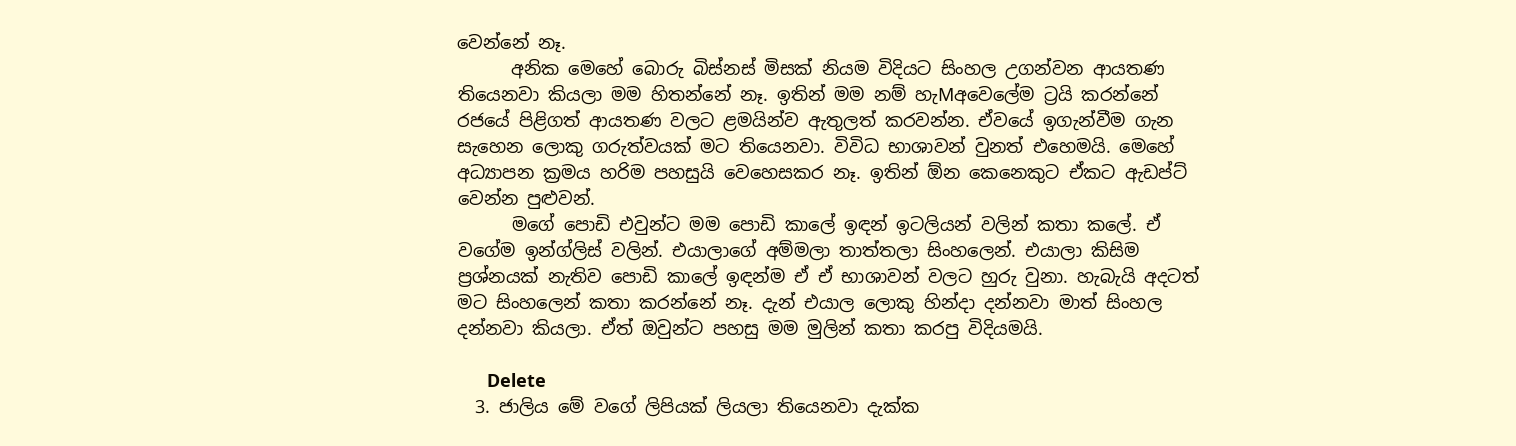වෙන්නේ නෑ.
      අනික මෙහේ බොරු බිස්නස් මිසක් නියම විදියට සිංහල උගන්වන ආයතණ තියෙනවා කියලා මම හිතන්නේ නෑ. ඉතින් මම නම් හැMඅවෙලේම ට්‍රයි කරන්නේ රජයේ පිළිගත් ආයතණ වලට ළමයින්ව ඇතුලත් කරවන්න. ඒවයේ ඉගැන්වීම ගැන සැහෙන ලොකු ගරුත්වයක් මට තියෙනවා. විවිධ භාශාවන් වුනත් එහෙමයි. මෙහේ අධ්‍යාපන ක්‍රමය හරිම පහසුයි වෙහෙසකර නෑ. ඉතින් ඕන කෙනෙකුට ඒකට ඇඩප්ට් වෙන්න පුළුවන්.
      මගේ පොඩි එවුන්ට මම පොඩි කාලේ ඉඳන් ඉටලියන් වලින් කතා කලේ. ඒ වගේම ඉන්ග්ලිස් වලින්. එයාලාගේ අම්මලා තාත්තලා සිංහලෙන්. එයාලා කිසිම ප්‍රශ්නයක් නැතිව පොඩි කාලේ ඉඳන්ම ඒ ඒ භාශාවන් වලට හුරු වුනා. හැබැයි අදටත් මට සිංහලෙන් කතා කරන්නේ නෑ. දැන් එයාල ලොකු හින්දා දන්නවා මාත් සිංහල දන්නවා කියලා. ඒත් ඔවුන්ට පහසු මම මුලින් කතා කරපු විදියමයි.

      Delete
  3. ජාලිය මේ වගේ ලිපියක් ලියලා තියෙනවා දැක්ක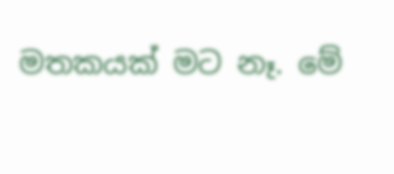මතකයක් මට නෑ. මේ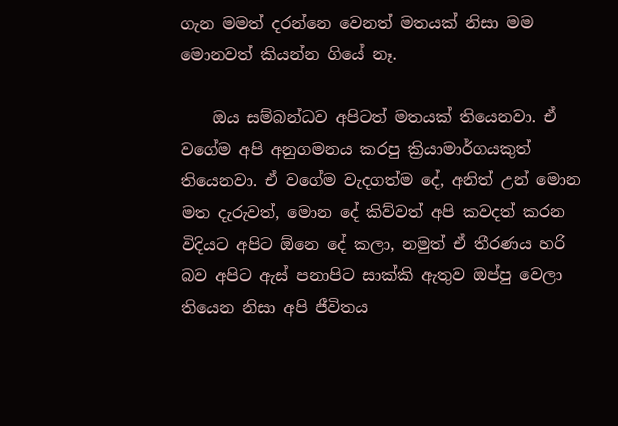ගැන මමත් දරන්නෙ වෙනත් මතයක් නිසා මම මොනවත් කියන්න ගියේ නෑ.

    ඔය සම්බන්ධව අපිටත් මතයක් තියෙනවා. ඒ වගේම අපි අනුගමනය කරපු ක්‍රියාමාර්ගයකුත් තියෙනවා. ඒ වගේම වැදගත්ම දේ, අනිත් උන් මොන මත දැරුවත්, මොන දේ කිව්වත් අපි කවදත් කරන විදියට අපිට ඕනෙ දේ කලා, නමුත් ඒ තීරණය හරි බව අපිට ඇස් පනාපිට සාක්කි ඇතුව ඔප්පු වෙලා තියෙන නිසා අපි ජීවිතය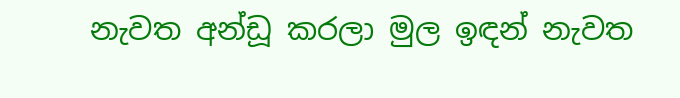නැවත අන්ඩූ කරලා මුල ඉඳන් නැවත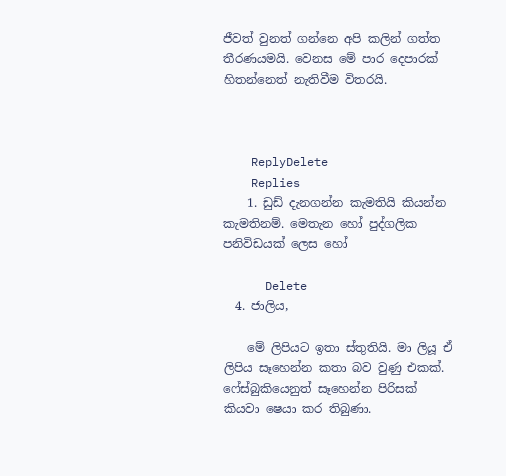ජීවත් වුනත් ගන්නෙ අපි කලින් ගත්ත තීරණයමයි. වෙනස මේ පාර දෙපාරක් හිතන්නෙත් නැතිවීම විතරයි.



    ReplyDelete
    Replies
    1. ඩුඩ් දැනගන්න කැමතියි කියන්න කැමතිනම්. මෙතැන හෝ පුද්ගලික පනිවිඩයක් ලෙස හෝ

      Delete
  4. ජාලිය,

    මේ ලිපියට ඉතා ස්තුතියි. මා ලියූ ඒ ලිපිය සෑහෙන්න කතා බව වුණු එකක්. ෆේස්බුකියෙනුත් සෑහෙන්න පිරිසක් කියවා ෂෙයා කර තිබුණා.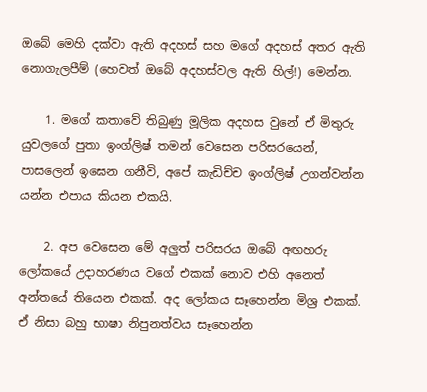ඔබේ මෙහි දක්වා ඇති අදහස් සහ මගේ අදහස් අතර ඇති නොගැලපීම් (හෙවත් ඔබේ අදහස්වල ඇති හිල්!) මෙන්න.

    1. මගේ කතාවේ තිබුණු මූලික අදහස වුනේ ඒ මිතුරු යුවලගේ පුතා ඉංග්ලිෂ් තමන් වෙසෙන පරිසරයෙන්, පාසලෙන් ඉඝෙන ගනීවි, අපේ කැඩිච්ච ඉංග්ලිෂ් උගන්වන්න යන්න එපාය කියන එකයි.

    2. අප වෙසෙන මේ අලුත් පරිසරය ඔබේ අඟහරු ලෝකයේ උදාහරණය වගේ එකක් නොව එහි අනෙත් අන්තයේ තියෙන එකක්. අද ලෝකය සෑහෙන්න මිශ්‍ර එකක්. ඒ නිසා බහු භාෂා නිපුනත්වය සෑහෙන්න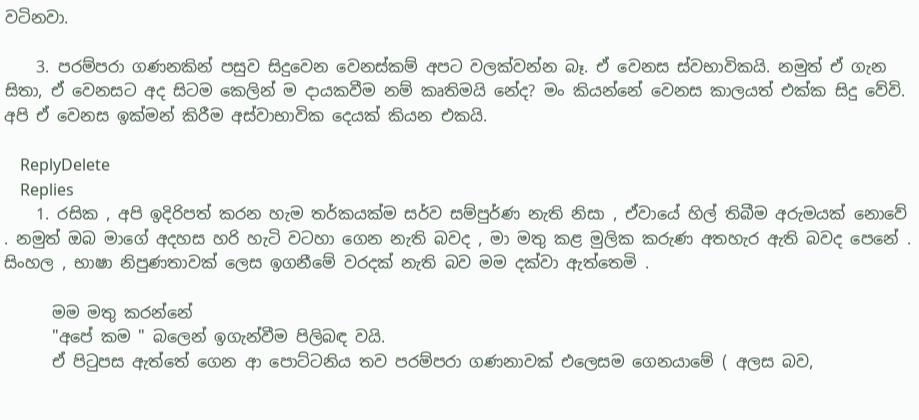වටිනවා.

    3. පරම්පරා ගණනකින් පසුව සිදුවෙන වෙනස්කම් අපට වලක්වන්න බෑ. ඒ වෙනස ස්වභාවිකයි. නමුත් ඒ ගැන සිතා, ඒ වෙනසට අද සිටම කෙලින් ම දායකවීම නම් කෘතිමයි නේද? මං කියන්නේ වෙනස කාලයත් එක්ක සිදු වේවි. අපි ඒ වෙනස ඉක්මන් කිරීම අස්වාභාවික දෙයක් කියන එකයි.

    ReplyDelete
    Replies
    1. රසික , අපි ඉදිරිපත් කරන හැම තර්කයක්ම සර්ව සම්පුර්ණ නැති නිසා , ඒවායේ හිල් තිබීම අරුමයක් නොවේ . නමුත් ඔබ මාගේ අදහස හරි හැටි වටහා ගෙන නැති බවද , මා මතු කළ මුලික කරුණ අතහැර ඇති බවද පෙනේ . සිංහල , භාෂා නිපුණතාවක් ලෙස ඉගනීමේ වරදක් නැති බව මම දක්වා ඇත්තෙමි .

      මම මතු කරන්නේ
      "අපේ කම " බලෙන් ඉගැන්වීම පිලිබඳ වයි.
      ඒ පිටුපස ඇත්තේ ගෙන ආ පොට්ටනිය තව පරම්පරා ගණනාවක් එලෙසම ගෙනයාමේ ( අලස බව,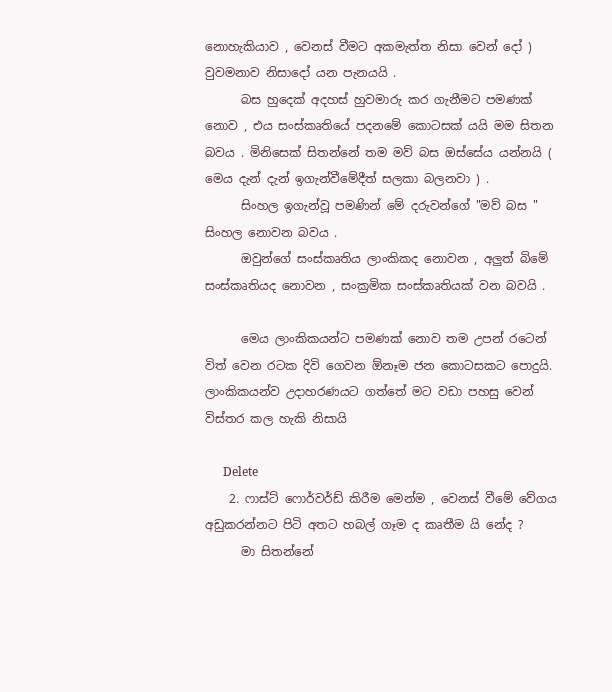නොහැකියාව , වෙනස් වීමට අකමැත්ත නිසා වෙන් දෝ ) වුවමනාව නිසාදෝ යන පැනයයි .
      බස හුදෙක් අදහස් හුවමාරු කර ගැනීමට පමණක් නොව , එය සංස්කෘතියේ පදනමේ කොටසක් යයි මම සිතන බවය . මිනිසෙක් සිතන්නේ තම මව් බස ඔස්සේය යන්නයි ( මෙය දැන් දැන් ඉගැන්වීමේදීත් සලකා බලනවා ) .
      සිංහල ඉගැන්වූ පමණින් මේ දරුවන්ගේ "මව් බස " සිංහල නොවන බවය .
      ඔවුන්ගේ සංස්කෘතිය ලාංකිකද නොවන , අලුත් බිමේ සංස්කෘතියද නොවන , සංක්‍රමික සංස්කෘතියක් වන බවයි .

      මෙය ලාංකිකයන්ට පමණක් නොව තම උපන් රටෙන් විත් වෙන රටක දිවි ගෙවන ඕනෑම ජන කොටසකට පොදුයි. ලාංකිකයන්ව උදාහරණයට ගත්තේ මට වඩා පහසු වෙන් විස්තර කල හැකි නිසායි

      Delete
    2. ෆාස්ට් ෆොර්වර්ඩ් කිරීම මෙන්ම , වෙනස් වීමේ වේගය අඩුකරන්නට පිටි අතට හබල් ගෑම ද කෘතීම යි නේද ?
      මා සිතන්නේ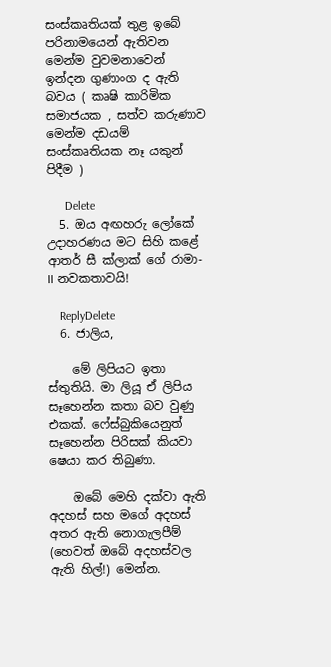සංස්කෘතියක් තුළ ඉබේ පරිනාමයෙන් ඇතිවන මෙන්ම වුවමනාවෙන් ඉන්දන ගුණාංග ද ඇති බවය ( කෘෂි කාරිමික සමාජයක , සත්ව කරුණාව මෙන්ම දඩයම් සංස්කෘතියක නෑ යකුන් පිදීම )

      Delete
  5. ඔය අඟහරු ලෝකේ උදාහරණය මට සිහි කළේ ආතර් සී ක්ලාක් ගේ රාමා-II නවකතාවයි!

    ReplyDelete
  6. ජාලිය,

    මේ ලිපියට ඉතා ස්තුතියි. මා ලියූ ඒ ලිපිය සෑහෙන්න කතා බව වුණු එකක්. ෆේස්බුකියෙනුත් සෑහෙන්න පිරිසක් කියවා ෂෙයා කර තිබුණා.

    ඔබේ මෙහි දක්වා ඇති අදහස් සහ මගේ අදහස් අතර ඇති නොගැලපීම් (හෙවත් ඔබේ අදහස්වල ඇති හිල්!) මෙන්න.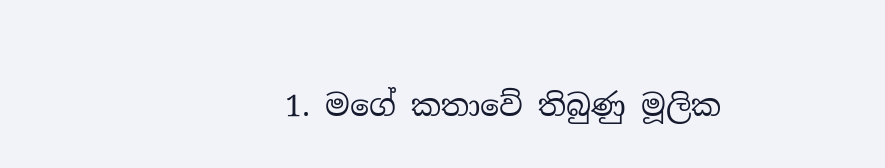1. මගේ කතාවේ තිබුණු මූලික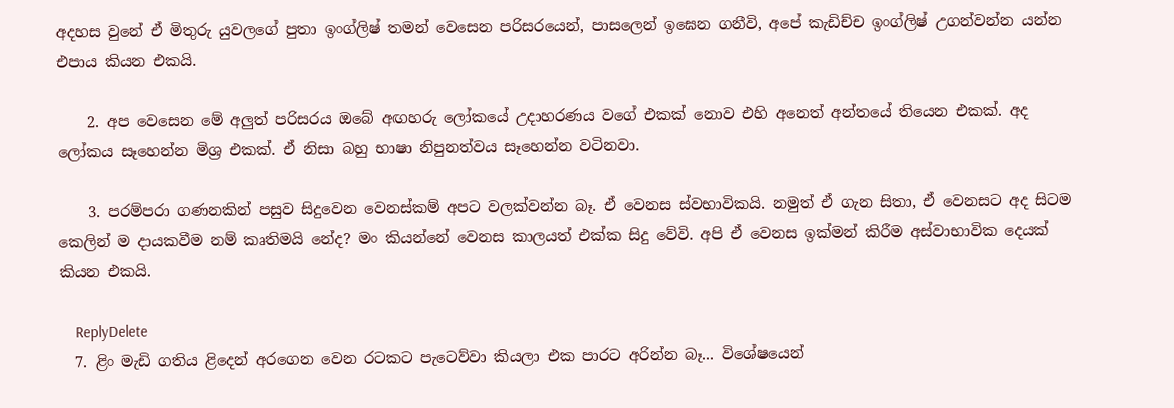අදහස වුනේ ඒ මිතුරු යුවලගේ පුතා ඉංග්ලිෂ් තමන් වෙසෙන පරිසරයෙන්, පාසලෙන් ඉඝෙන ගනීවි, අපේ කැඩිච්ච ඉංග්ලිෂ් උගන්වන්න යන්න එපාය කියන එකයි.

    2. අප වෙසෙන මේ අලුත් පරිසරය ඔබේ අඟහරු ලෝකයේ උදාහරණය වගේ එකක් නොව එහි අනෙත් අන්තයේ තියෙන එකක්. අද ලෝකය සෑහෙන්න මිශ්‍ර එකක්. ඒ නිසා බහු භාෂා නිපුනත්වය සෑහෙන්න වටිනවා.

    3. පරම්පරා ගණනකින් පසුව සිදුවෙන වෙනස්කම් අපට වලක්වන්න බෑ. ඒ වෙනස ස්වභාවිකයි. නමුත් ඒ ගැන සිතා, ඒ වෙනසට අද සිටම කෙලින් ම දායකවීම නම් කෘතිමයි නේද? මං කියන්නේ වෙනස කාලයත් එක්ක සිදු වේවි. අපි ඒ වෙනස ඉක්මන් කිරීම අස්වාභාවික දෙයක් කියන එකයි.

    ReplyDelete
  7. ළිං මැඩි ගතිය ළිදෙන් අරගෙන වෙන රටකට පැටෙව්වා කියලා එක පාරට අරින්න බෑ... විශේෂයෙන්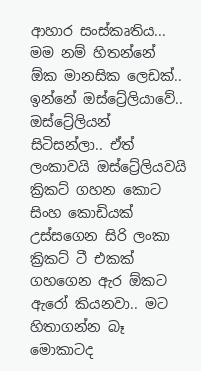ආහාර සංස්කෘතිය... මම නම් හිතන්නේ ඕක මානසික ලෙඩක්.. ඉන්නේ ඔස්ට්‍රේලියාවේ.. ඔස්ට්‍රේලියන් සිටිසන්ලා.. ඒත් ලංකාවයි ඔස්ට්‍රේලියවයි ක්‍රිකට් ගහන කොට සිංහ කොඩියක් උස්සගෙන සිරි ලංකා ක්‍රිකට් ටී එකක් ගහගෙන ඇර ඕකට ඇරෝ කියනවා.. මට හිතාගන්න බෑ මොකාටද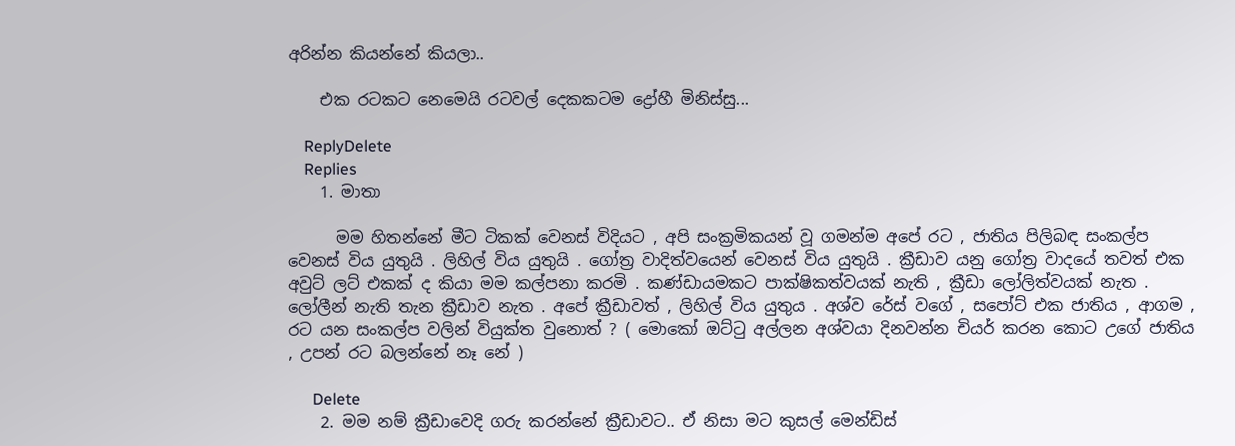අරින්න කියන්නේ කියලා..

    එක රටකට නෙමෙයි රටවල් දෙකකටම ද්‍රෝහී මිනිස්සු...

    ReplyDelete
    Replies
    1. මාතා

      මම හිතන්නේ මීට ටිකක් වෙනස් විදියට , අපි සංක්‍රමිකයන් වූ ගමන්ම අපේ රට , ජාතිය පිලිබඳ සංකල්ප වෙනස් විය යුතුයි . ලිහිල් විය යුතුයි . ගෝත්‍ර වාදිත්වයෙන් වෙනස් විය යුතුයි . ක්‍රීඩාව යනු ගෝත්‍ර වාදයේ තවත් එක අවුට් ලට් එකක් ද කියා මම කල්පනා කරමි . කණ්ඩායමකට පාක්ෂිකත්වයක් නැති , ක්‍රීඩා ලෝලිත්වයක් නැත . ලෝලීන් නැති තැන ක්‍රීඩාව නැත . අපේ ක්‍රීඩාවත් , ලිහිල් විය යුතුය . අශ්ව රේස් වගේ , සපෝට් එක ජාතිය , ආගම , රට යන සංකල්ප වලින් වියුක්ත වුනොත් ? ( මොකෝ ඔට්ටු අල්ලන අශ්වයා දිනවන්න චියර් කරන කොට උගේ ජාතිය , උපන් රට බලන්නේ නෑ නේ )

      Delete
    2. මම නම් ක්‍රීඩාවෙදි ගරු කරන්නේ ක්‍රීඩාවට.. ඒ නිසා මට කුසල් මෙන්ඩිස්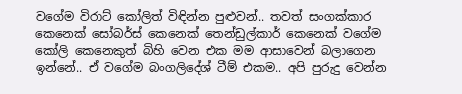වගේම විරාට් කෝලිත් විඳින්න පුළුවන්.. තවත් සංගක්කාර කෙනෙක් සෝබර්ස් කෙනෙක් තෙන්ඩුල්කාර් කෙනෙක් වගේම කෝලි කෙනෙකුත් බිහි වෙන එක මම ආසාවෙන් බලාගෙන ඉන්නේ.. ඒ වගේම බංගලිදේශ් ටීම් එකම.. අපි පුරුදු වෙන්න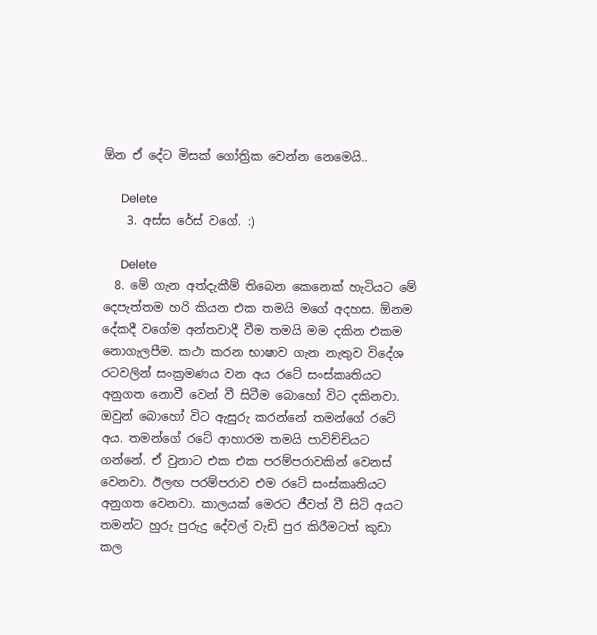ඕන ඒ දේට මිසක් ගෝත්‍රික වෙන්න නෙමෙයි..

      Delete
    3. අස්ස රේස් වගේ. :)

      Delete
  8. මේ ගැන අත්දැකීම් තිබෙන කෙනෙක් හැටියට මේ දෙපැත්තම හරි කියන එක තමයි මගේ අදහස. ඕනම දේකදී වගේම අන්තවාදී වීම තමයි මම දකින එකම නොගැලපීම. කථා කරන භාෂාව ගැන නැතුව විදේශ රටවලින් සංක්‍රමණය වන අය රටේ සංස්කෘතියට අනුගත නොවී වෙන් වී සිටීම බොහෝ විට දකිනවා. ඔවුන් බොහෝ විට ඇසුරු කරන්නේ තමන්ගේ රටේ අය. තමන්ගේ රටේ ආහාරම තමයි පාවිච්චියට ගන්නේ. ඒ වුනාට එක එක පරම්පරාවකින් වෙනස් වෙනවා. ඊලඟ පරම්පරාව එම රටේ සංස්කෘතියට අනුගත වෙනවා. කාලයක් මෙරට ජීවත් වී සිටි අයට තමන්ට හුරු පුරුදු දේවල් වැඩි පුර කිරීමටත් කුඩා කල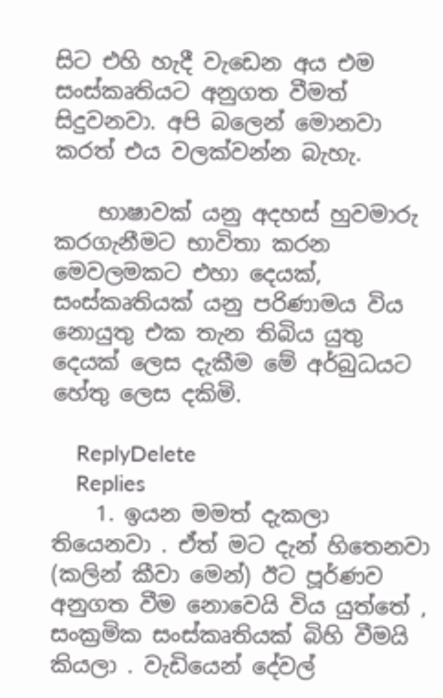සිට එහි හැදී වැඩෙන අය එම සංස්කෘතියට අනුගත වීමත් සිදුවනවා. අපි බලෙන් මොනවා කරත් එය වලක්වන්න බැහැ.

    භාෂාවක් යනු අදහස් හුවමාරු කරගැනීමට භාවිතා කරන මෙවලමකට එහා දෙයක්, සංස්කෘතියක් යනු පරිණාමය විය නොයුතු එක තැන තිබිය යුතු දෙයක් ලෙස දැකීම මේ අර්බුධයට හේතු ලෙස දකිමි.

    ReplyDelete
    Replies
    1. ඉයන මමත් දැකලා තියෙනවා . ඒත් මට දැන් හිතෙනවා (කලින් කීවා මෙන්) ඊට පූර්ණව අනුගත වීම නොවෙයි විය යුත්තේ , සංක්‍රමික සංස්කෘතියක් බිහි වීමයි කියලා . වැඩියෙන් දේවල්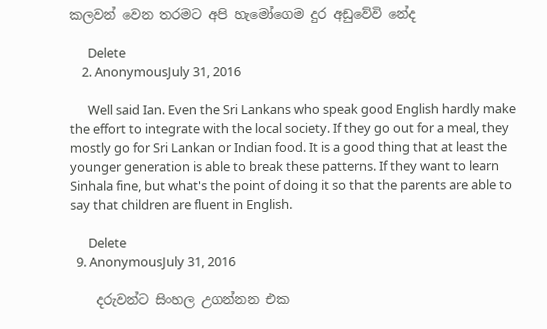කලවන් වෙන තරමට අපි හැමෝගෙම දුර අඩුවේවි නේද

      Delete
    2. AnonymousJuly 31, 2016

      Well said Ian. Even the Sri Lankans who speak good English hardly make the effort to integrate with the local society. If they go out for a meal, they mostly go for Sri Lankan or Indian food. It is a good thing that at least the younger generation is able to break these patterns. If they want to learn Sinhala fine, but what's the point of doing it so that the parents are able to say that children are fluent in English.

      Delete
  9. AnonymousJuly 31, 2016

    දරුවන්ට සිංහල උගන්නන එක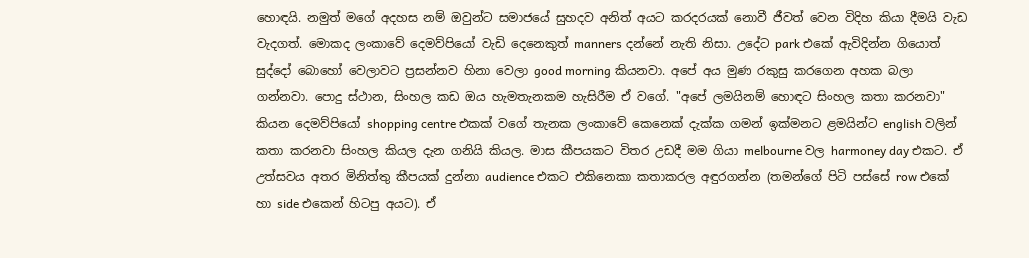හොඳයි. නමුත් මගේ අදහස නම් ඔවුන්ට සමාජයේ සුහදව අනිත් අයට කරදරයක් නොවී ජීවත් වෙන විදිහ කියා දීමයි වැඩ වැදගත්. මොකද ලංකාවේ දෙමව්පියෝ වැඩි දෙනෙකුත් manners දන්නේ නැති නිසා. උදේට park එකේ ඇවිදින්න ගියොත් සුද්දෝ බොහෝ වෙලාවට ප්‍රසන්නව හිනා වෙලා good morning කියනවා. අපේ අය මුණ රකුසු කරගෙන අහක බලා ගන්නවා. පොදු ස්ථාන, සිංහල කඩ ඔය හැමතැනකම හැසිරීම ඒ වගේ. "අපේ ලමයිනම් හොඳට සිංහල කතා කරනවා" කියන දෙමව්පියෝ shopping centre එකක් වගේ තැනක ලංකාවේ කෙනෙක් දැක්ක ගමන් ඉක්මනට ළමයින්ට english වලින් කතා කරනවා සිංහල කියල දැන ගනියි කියල. මාස කීපයකට විතර උඩදී මම ගියා melbourne වල harmoney day එකට. ඒ උත්සවය අතර මිනිත්තු කීපයක් දුන්නා audience එකට එකිනෙකා කතාකරල අඳුරගන්න (තමන්ගේ පිටි පස්සේ row එකේ හා side එකෙන් හිටපු අයට). ඒ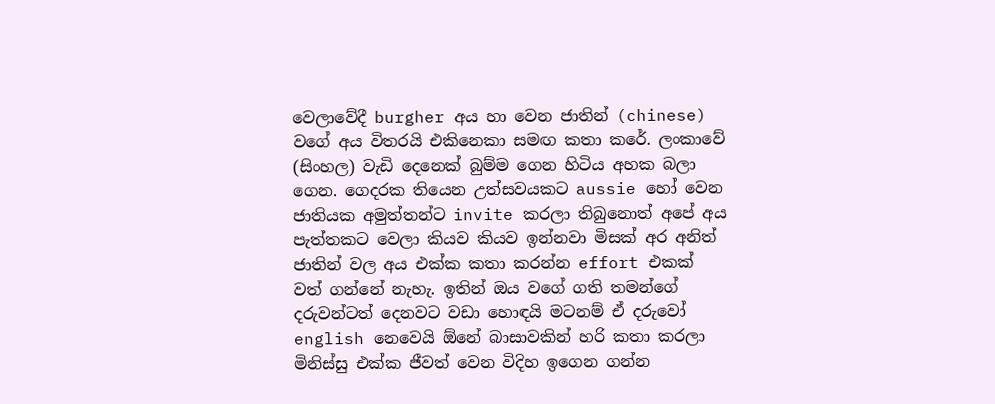වෙලාවේදී burgher අය හා වෙන ජාතින් (chinese) වගේ අය විතරයි එකිනෙකා සමඟ කතා කරේ. ලංකාවේ (සිංහල) වැඩි දෙනෙක් බුම්ම ගෙන හිටිය අහක බලා ගෙන. ගෙදරක තියෙන උත්සවයකට aussie හෝ වෙන ජාතියක අමුත්තන්ට invite කරලා තිබුනොත් අපේ අය පැත්තකට වෙලා කියව කියව ඉන්නවා මිසක් අර අනිත් ජාතින් වල අය එක්ක කතා කරන්න effort එකක් වත් ගන්නේ නැහැ. ඉතින් ඔය වගේ ගති තමන්ගේ දරුවන්ටත් දෙනවට වඩා හොඳයි මටනම් ඒ දරුවෝ english නෙවෙයි ඕනේ බාසාවකින් හරි කතා කරලා මිනිස්සු එක්ක ජීවත් වෙන විදිහ ඉගෙන ගන්න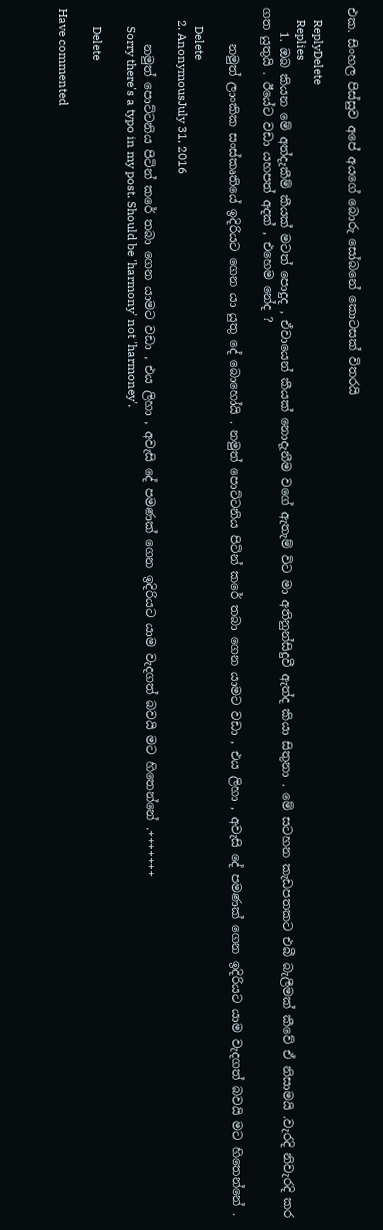එක. සිංහල පිස්සුව අපේ අයගේ බොරු සෝබනේ කොටසක් විතරයි

    ReplyDelete
    Replies
    1. ඔබ කියන මේ අත්දැකීම් කීයක් මටත් පොදුද , ඒවායෙන් කීයක් නොදැනීම වගේ ඇතැම් විට මා අතිනුන්සිදුවී ඇත්ද කියා සිතුනා . මේ සටහන කැඩපතකට එබී බැලීමක් කීවේ ඒ නිසාමයි .වැරදි නිවැරදි කර ගත යුතුයි . ඊයේට වඩා යහපත් අදක් , එහෙම නේද ?

      නමුත් ලාංකික සංස්කෘතියේ ඉදිරියට ගෙන යා යුතු දේ බොහෝයි . නමුත් පොට්ටනිය පිටින් කරේ තබා ගෙන යාමට වඩා , එය ලිහා , අවැසි දේ පමණක් ගෙන ඉදිරියට යාම වැදගත් බවයි මට හිතෙන්නේ .

      Delete
    2. AnonymousJuly 31, 2016

      නමුත් පොට්ටනිය පිටින් කරේ තබා ගෙන යාමට වඩා , එය ලිහා , අවැසි දේ පමණක් ගෙන ඉදිරියට යාම වැදගත් බවයි මට හිතෙන්නේ .+++++++
      Sorry there's a typo in my post. Should be 'harmony' not 'harmoney'.

      Delete

Have commented